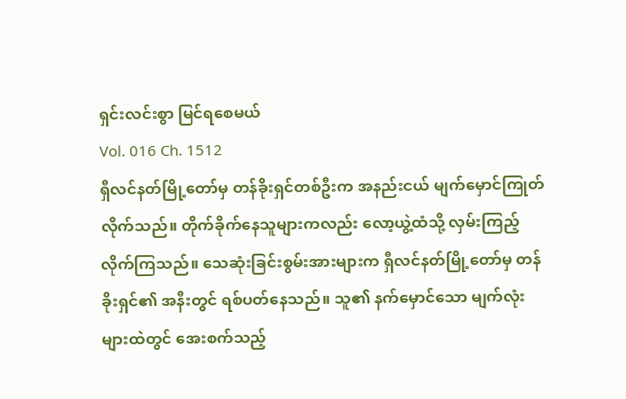ရှင်းလင်းစွာ မြင်ရစေမယ်
Vol. 016 Ch. 1512
ရှီလင်နတ်မြို့တော်မှ တန်ခိုးရှင်တစ်ဦးက အနည်းငယ် မျက်မှောင်ကြုတ်လိုက်သည်။ တိုက်ခိုက်နေသူများကလည်း လော့ယွဲ့ထံသို့ လှမ်းကြည့်လိုက်ကြသည်။ သေဆုံးခြင်းစွမ်းအားများက ရှီလင်နတ်မြို့တော်မှ တန်ခိုးရှင်၏ အနီးတွင် ရစ်ပတ်နေသည်။ သူ၏ နက်မှောင်သော မျက်လုံးများထဲတွင် အေးစက်သည့်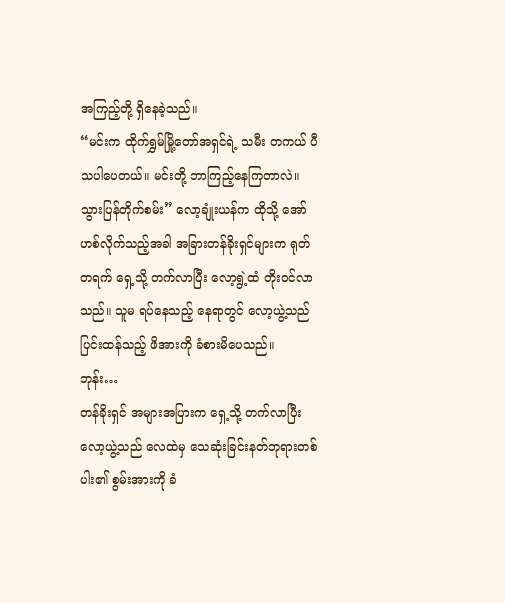အကြည့်တို့ ရှိနေခဲ့သည်။
“မင်းက ထိုက်ရွှမ်မြို့တော်အရှင်ရဲ့ သမီး တကယ် ပီသပါပေတယ်။ မင်းတို့ ဘာကြည့်နေကြတာလဲ။ သွားပြန်တိုက်စမ်း” လော့ချုံးယန်က ထိုသို့ အော်ဟစ်လိုက်သည့်အခါ အခြားတန်ခိုးရှင်များက ရုတ်တရက် ရှေ့သို့ တက်လာပြီး လော့ရွဲ့ထံ တိုးဝင်လာသည်။ သူမ ရပ်နေသည့် နေရာတွင် လော့ယွဲ့သည် ပြင်းထန်သည့် ဖိအားကို ခံစားမိပေသည်။
ဘုန်း…
တန်ခိုးရှင် အများအပြားက ရှေ့သို့ တက်လာပြီး လော့ယွဲ့သည် လေထဲမှ သေဆုံးခြင်းနတ်ဘုရားတစ်ပါး၏ စွမ်းအားကို ခံ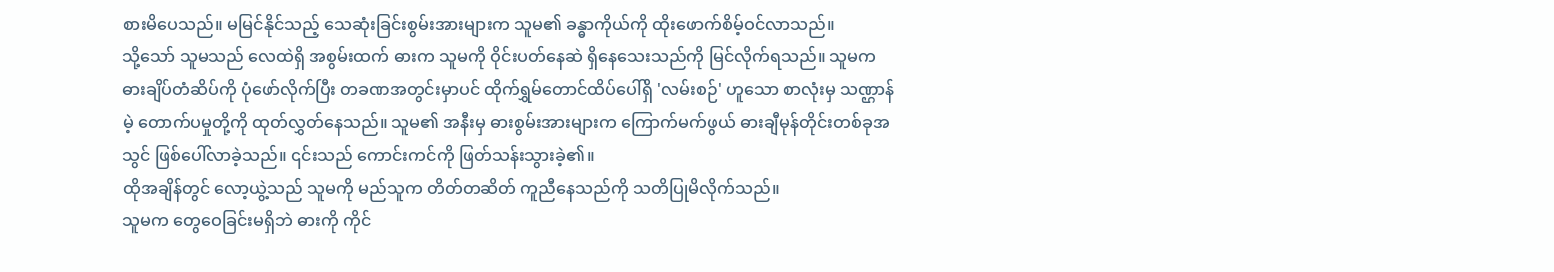စားမိပေသည်။ မမြင်နိုင်သည့် သေဆုံးခြင်းစွမ်းအားများက သူမ၏ ခန္ဓာကိုယ်ကို ထိုးဖောက်စိမ့်ဝင်လာသည်။
သို့သော် သူမသည် လေထဲရှိ အစွမ်းထက် ဓားက သူမကို ဝိုင်းပတ်နေဆဲ ရှိနေသေးသည်ကို မြင်လိုက်ရသည်။ သူမက ဓားချိပ်တံဆိပ်ကို ပုံဖော်လိုက်ပြီး တခဏအတွင်းမှာပင် ထိုက်ရွှမ်တောင်ထိပ်ပေါ်ရှိ 'လမ်းစဉ်' ဟူသော စာလုံးမှ သဏ္ဌာန်မဲ့ တောက်ပမှုတို့ကို ထုတ်လွှတ်နေသည်။ သူမ၏ အနီးမှ ဓားစွမ်းအားများက ကြောက်မက်ဖွယ် ဓားချီမုန်တိုင်းတစ်ခုအသွင် ဖြစ်ပေါ်လာခဲ့သည်။ ၎င်းသည် ကောင်းကင်ကို ဖြတ်သန်းသွားခဲ့၏။
ထိုအချိန်တွင် လော့ယွဲ့သည် သူမကို မည်သူက တိတ်တဆိတ် ကူညီနေသည်ကို သတိပြုမိလိုက်သည်။
သူမက တွေဝေခြင်းမရှိဘဲ ဓားကို ကိုင်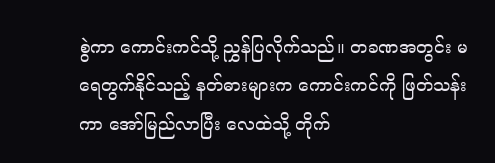စွဲကာ ကောင်းကင်သို့ ညွှန်ပြလိုက်သည်။ တခဏအတွင်း မရေတွက်နိုင်သည့် နတ်ဓားများက ကောင်းကင်ကို ဖြတ်သန်းကာ အော်မြည်လာပြီး လေထဲသို့ တိုက်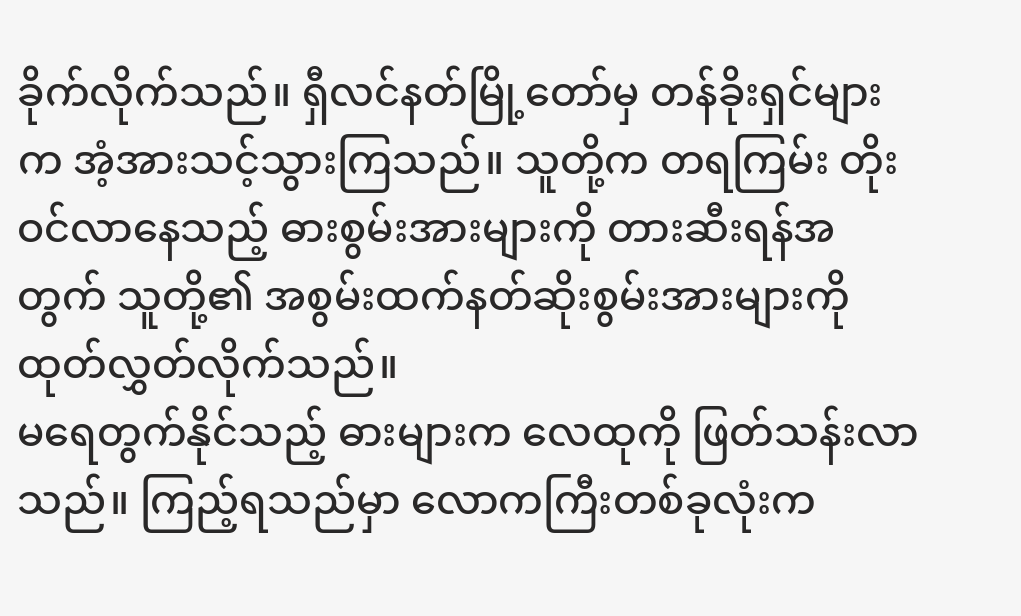ခိုက်လိုက်သည်။ ရှီလင်နတ်မြို့တော်မှ တန်ခိုးရှင်များက အံ့အားသင့်သွားကြသည်။ သူတို့က တရကြမ်း တိုးဝင်လာနေသည့် ဓားစွမ်းအားများကို တားဆီးရန်အတွက် သူတို့၏ အစွမ်းထက်နတ်ဆိုးစွမ်းအားများကို ထုတ်လွှတ်လိုက်သည်။
မရေတွက်နိုင်သည့် ဓားများက လေထုကို ဖြတ်သန်းလာသည်။ ကြည့်ရသည်မှာ လောကကြီးတစ်ခုလုံးက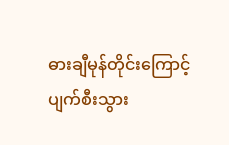ဓားချီမုန်တိုင်းကြောင့် ပျက်စီးသွား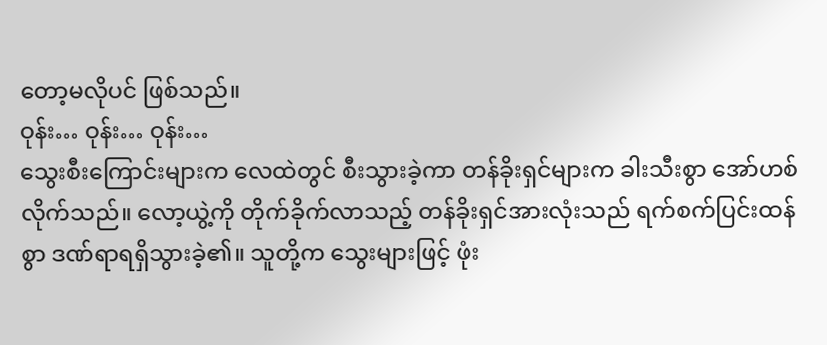တော့မလိုပင် ဖြစ်သည်။
ဝုန်း… ဝုန်း… ဝုန်း…
သွေးစီးကြောင်းများက လေထဲတွင် စီးသွားခဲ့ကာ တန်ခိုးရှင်များက ခါးသီးစွာ အော်ဟစ်လိုက်သည်။ လော့ယွဲ့ကို တိုက်ခိုက်လာသည့် တန်ခိုးရှင်အားလုံးသည် ရက်စက်ပြင်းထန်စွာ ဒဏ်ရာရရှိသွားခဲ့၏။ သူတို့က သွေးများဖြင့် ဖုံး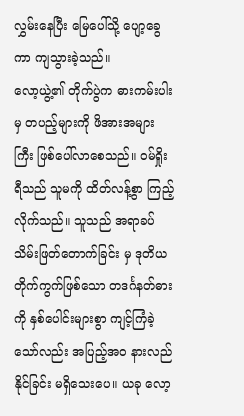လွှမ်းနေပြီး မြေပေါ်သို့ ပျော့ခွေကာ ကျသွားခဲ့သည်။
လော့ယွဲ့၏ တိုက်ပွဲက ဓားကမ်းပါးမှ တပည့်များကို ဖိအားအများကြီး ဖြစ်ပေါ်လာစေသည်။ ဝမ်ရှိုးရီသည် သူမကို ထိတ်လန့်စွာ ကြည့်လိုက်သည်။ သူသည် အရာခပ်သိမ်းဖြတ်တောက်ခြင်း မှ ဒုတိယတိုက်ကွက်ဖြစ်သော တဒင်္ဂနတ်ဓားကို နှစ်ပေါင်းများစွာ ကျင့်ကြံခဲ့သော်လည်း အပြည့်အဝ နားလည်နိုင်ခြင်း မရှိသေးပေ။ ယခု လော့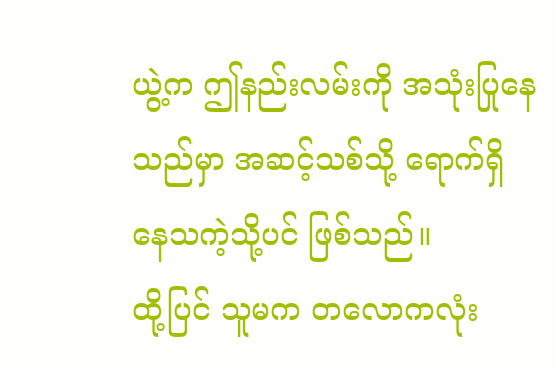ယွဲ့က ဤနည်းလမ်းကို အသုံးပြုနေသည်မှာ အဆင့်သစ်သို့ ရောက်ရှိနေသကဲ့သို့ပင် ဖြစ်သည်။
ထို့ပြင် သူမက တလောကလုံး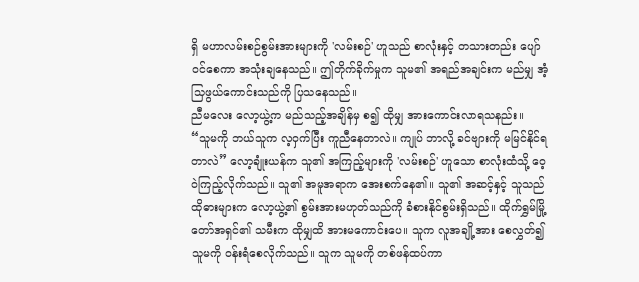ရှိ မဟာလမ်းစဉ်စွမ်းအားများကို 'လမ်းစဉ်' ဟူသည် စာလုံးနှင့် တသားတည်း ပျော်ဝင်စေကာ အသုံးချနေသည်။ ဤတိုက်ခိုက်မှုက သူမ၏ အရည်အချင်းက မည်မျှ အံ့သြဖွယ်ကောင်းသည်ကို ပြသနေသည်။
ညီမလေး လော့ယွဲ့က မည်သည့်အချိန်မှ စ၍ ထိုမျှ အားကောင်းလာရသနည်း။
“သူမကို ဘယ်သူက လ့ဝှက်ပြီး ကူညီနေတာလဲ။ ကျုပ် ဘာလို့ ခင်ဗျားကို မမြင်နိုင်ရတာလဲ” လော့ချုံးယန်က သူ၏ အကြည့်များကို 'လမ်းစဉ်' ဟူသော စာလုံးထံသို့ ဝေ့ဝဲကြည့်လိုက်သည်။ သူ၏ အမူအရာက အေးစက်နေ၏။ သူ၏ အဆင့်နှင့် သူသည် ထိုဓားများက လော့ယွဲ့၏ စွမ်းအားမဟုတ်သည်ကို ခံစားနိုင်စွမ်းရှိသည်။ ထိုက်ရွှမ်မြို့တော်အရှင်၏ သမီးက ထိုမျှထိ အားမကောင်းပေ။ သူက လူအချို့အား စေလွှတ်၍ သူမကို ဝန်းရံစေလိုက်သည်။ သူက သူမကို တစ်ဖန်ထပ်ကာ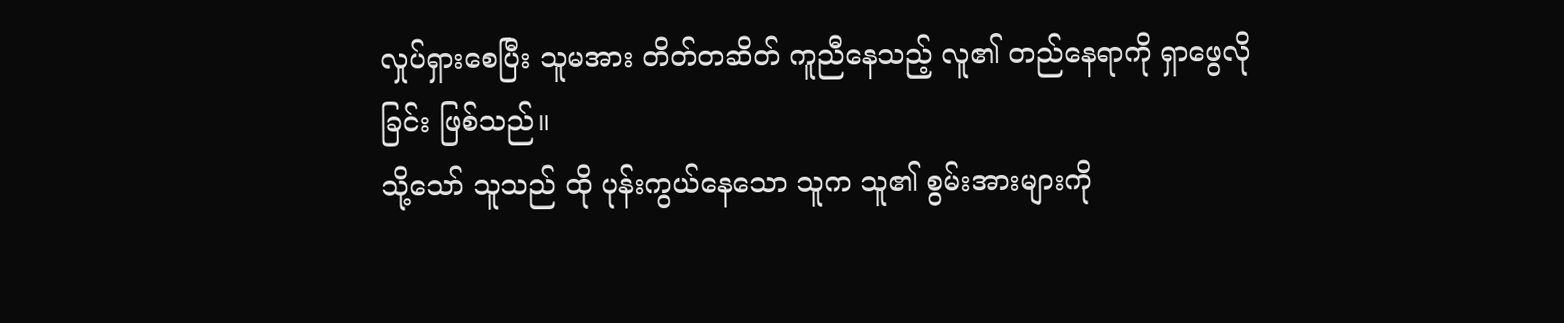လှုပ်ရှားစေပြီး သူမအား တိတ်တဆိတ် ကူညီနေသည့် လူ၏ တည်နေရာကို ရှာဖွေလိုခြင်း ဖြစ်သည်။
သို့သော် သူသည် ထို ပုန်းကွယ်နေသော သူက သူ၏ စွမ်းအားများကို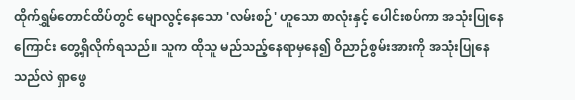ထိုက်ရွှမ်တောင်ထိပ်တွင် မျောလွင့်နေသော 'လမ်းစဉ်' ဟူသော စာလုံးနှင့် ပေါင်းစပ်ကာ အသုံးပြုနေကြောင်း တွေ့ရှိလိုက်ရသည်။ သူက ထိုသူ မည်သည့်နေရာမှနေ၍ ဝိညာဉ်စွမ်းအားကို အသုံးပြုနေသည်လဲ ရှာဖွေ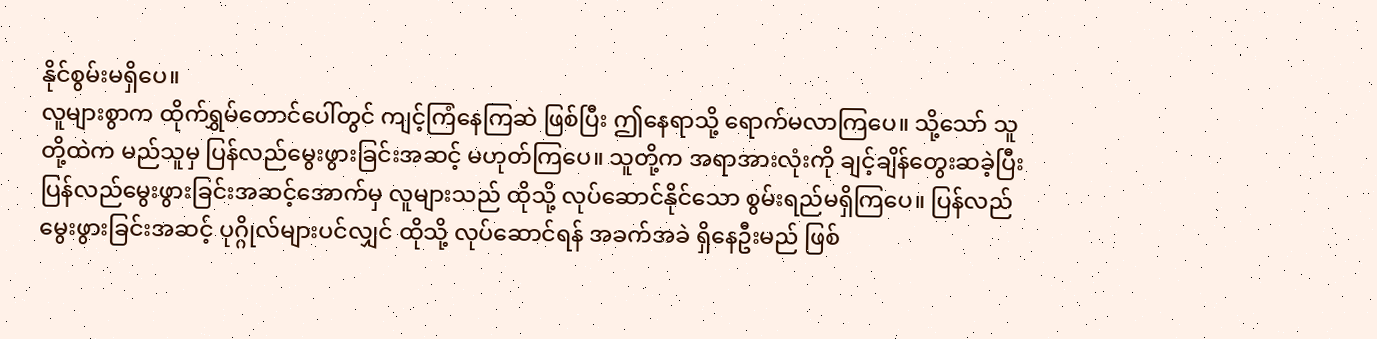နိုင်စွမ်းမရှိပေ။
လူများစွာက ထိုက်ရွှမ်တောင်ပေါ်တွင် ကျင့်ကြံနေကြဆဲ ဖြစ်ပြီး ဤနေရာသို့ ရောက်မလာကြပေ။ သို့သော် သူတို့ထဲက မည်သူမှ ပြန်လည်မွေးဖွားခြင်းအဆင့် မဟုတ်ကြပေ။ သူတို့က အရာအားလုံးကို ချင့်ချိန်တွေးဆခဲ့ပြီး ပြန်လည်မွေးဖွားခြင်းအဆင့်အောက်မှ လူများသည် ထိုသို့ လုပ်ဆောင်နိုင်သော စွမ်းရည်မရှိကြပေ။ ပြန်လည်မွေးဖွားခြင်းအဆင့် ပုဂ္ဂိုလ်များပင်လျှင် ထိုသို့ လုပ်ဆောင်ရန် အခက်အခဲ ရှိနေဦးမည် ဖြစ်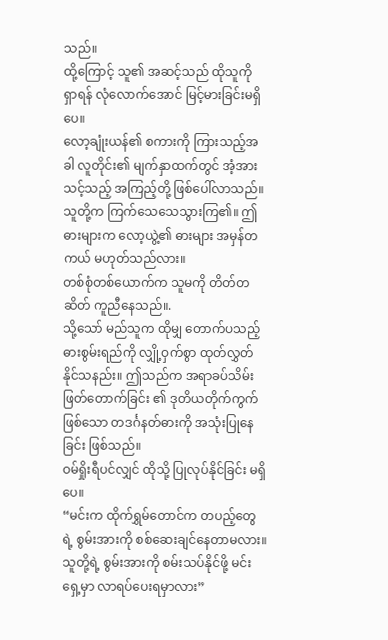သည်။
ထို့ကြောင့် သူ၏ အဆင့်သည် ထိုသူကို ရှာရန် လုံလောက်အောင် မြင့်မားခြင်းမရှိပေ။
လော့ချုံးယန်၏ စကားကို ကြားသည့်အခါ လူတိုင်း၏ မျက်နှာထက်တွင် အံ့အားသင့်သည့် အကြည့်တို့ ဖြစ်ပေါ်လာသည်။ သူတို့က ကြက်သေသေသွားကြ၏။ ဤဓားများက လော့ယွဲ့၏ ဓားများ အမှန်တကယ် မဟုတ်သည်လား။
တစ်စုံတစ်ယောက်က သူမကို တိတ်တဆိတ် ကူညီနေသည်။.
သို့သော် မည်သူက ထိုမျှ တောက်ပသည့် ဓားစွမ်းရည်ကို လျှို့ဝှက်စွာ ထုတ်လွှတ်နိုင်သနည်း။ ဤသည်က အရာခပ်သိမ်းဖြတ်တောက်ခြင်း ၏ ဒုတိယတိုက်ကွက်ဖြစ်သော တဒင်္ဂနတ်ဓားကို အသုံးပြုနေခြင်း ဖြစ်သည်။
ဝမ်ရှိုးရီပင်လျှင် ထိုသို့ ပြုလုပ်နိုင်ခြင်း မရှိပေ။
“မင်းက ထိုက်ရွှမ်တောင်က တပည့်တွေရဲ့ စွမ်းအားကို စစ်ဆေးချင်နေတာမလား။ သူတို့ရဲ့ စွမ်းအားကို စမ်းသပ်နိုင်ဖို့ မင်းရှေ့မှာ လာရပ်ပေးရမှာလား”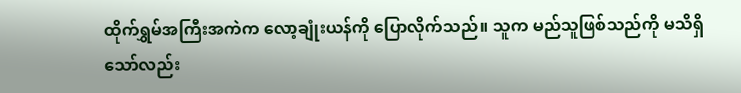ထိုက်ရွှမ်အကြီးအကဲက လော့ချုံးယန်ကို ပြောလိုက်သည်။ သူက မည်သူဖြစ်သည်ကို မသိရှိသော်လည်း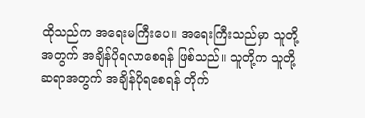ထိုသည်က အရေးမကြီးပေ။ အရေးကြီးသည်မှာ သူတို့အတွက် အချိန်ပိုရလာစေရန် ဖြစ်သည်။ သူတို့က သူတို့ ဆရာအတွက် အချိန်ပိုရစေရန် တိုက်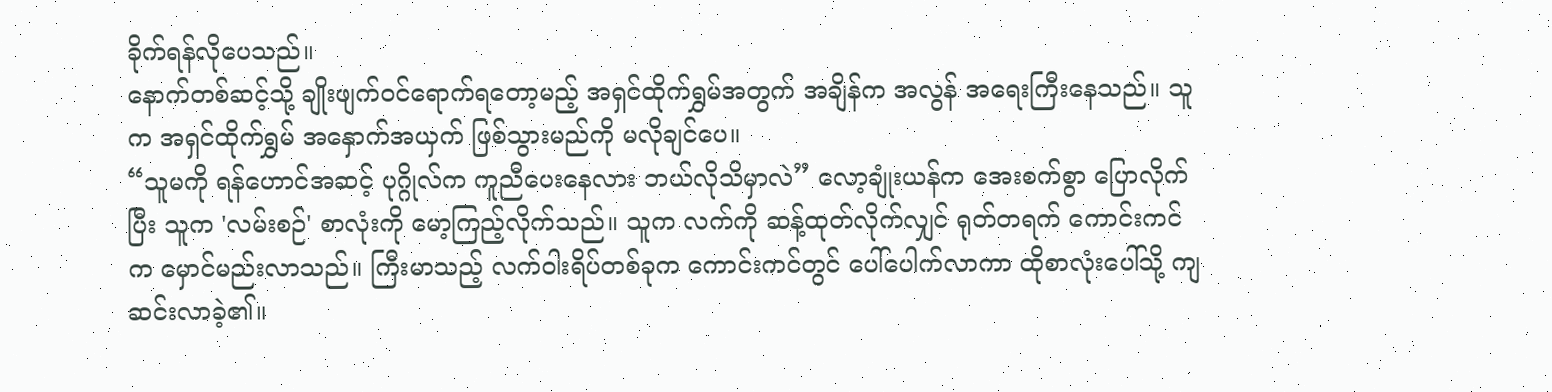ခိုက်ရန်လိုပေသည်။
နောက်တစ်ဆင့်သို့ ချိုးဖျက်ဝင်ရောက်ရတော့မည့် အရှင်ထိုက်ရွှမ်အတွက် အချိန်က အလွန် အရေးကြီးနေသည်။ သူက အရှင်ထိုက်ရွှမ် အနှောက်အယှက် ဖြစ်သွားမည်ကို မလိုချင်ပေ။
“သူမကို ရန်ဟောင်အဆင့် ပုဂ္ဂိုလ်က ကူညီပေးနေလား ဘယ်လိုသိမှာလဲ” လော့ချုံးယန်က အေးစက်စွာ ပြောလိုက်ပြီး သူက 'လမ်းစဉ်' စာလုံးကို မော့ကြည့်လိုက်သည်။ သူက လက်ကို ဆန့်ထုတ်လိုက်လျှင် ရုတ်တရက် ကောင်းကင်က မှောင်မည်းလာသည်။ ကြီးမာသည့် လက်ဝါးရိပ်တစ်ခုက ကောင်းကင်တွင် ပေါ်ပေါက်လာကာ ထိုစာလုံးပေါ်သို့ ကျဆင်းလာခဲ့၏။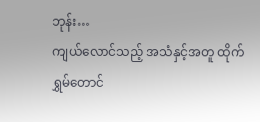ဘုန်း…
ကျယ်လောင်သည့် အသံနှင့်အတူ ထိုက်ရွှမ်တောင်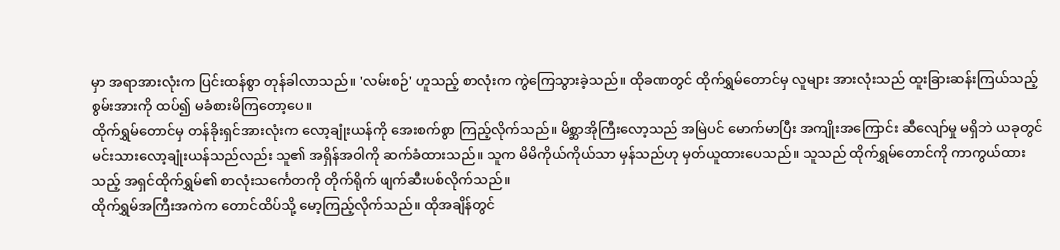မှာ အရာအားလုံးက ပြင်းထန်စွာ တုန်ခါလာသည်။ 'လမ်းစဉ်' ဟူသည့် စာလုံးက ကွဲကြေသွားခဲ့သည်။ ထိုခဏတွင် ထိုက်ရွှမ်တောင်မှ လူများ အားလုံးသည် ထူးခြားဆန်းကြယ်သည့် စွမ်းအားကို ထပ်၍ မခံစားမိကြတော့ပေ။
ထိုက်ရွှမ်တောင်မှ တန်ခိုးရှင်အားလုံးက လော့ချုံးယန်ကို အေးစက်စွာ ကြည့်လိုက်သည်။ မိစ္ဆာအိုကြီးလော့သည် အမြဲပင် မောက်မာပြီး အကျိုးအကြောင်း ဆီလျော်မှု မရှိဘဲ ယခုတွင် မင်းသားလော့ချုံးယန်သည်လည်း သူ၏ အရှိန်အဝါကို ဆက်ခံထားသည်။ သူက မိမိကိုယ်ကိုယ်သာ မှန်သည်ဟု မှတ်ယူထားပေသည်။ သူသည် ထိုက်ရွှမ်တောင်ကို ကာကွယ်ထားသည့် အရှင်ထိုက်ရွှမ်၏ စာလုံးသင်္ကေတကို တိုက်ရိုက် ဖျက်ဆီးပစ်လိုက်သည်။
ထိုက်ရွှမ်အကြီးအကဲက တောင်ထိပ်သို့ မော့ကြည့်လိုက်သည်။ ထိုအချိန်တွင်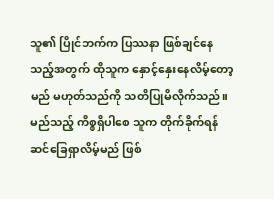သူ၏ ပြိုင်ဘက်က ပြဿနာ ဖြစ်ချင်နေသည့်အတွက် ထိုသူက နှောင့်နှေးနေလိမ့်တော့မည် မဟုတ်သည်ကို သတိပြုမိလိုက်သည်။ မည်သည့် ကိစ္စရှိပါစေ သူက တိုက်ခိုက်ရန် ဆင်ခြေရှာလိမ့်မည် ဖြစ်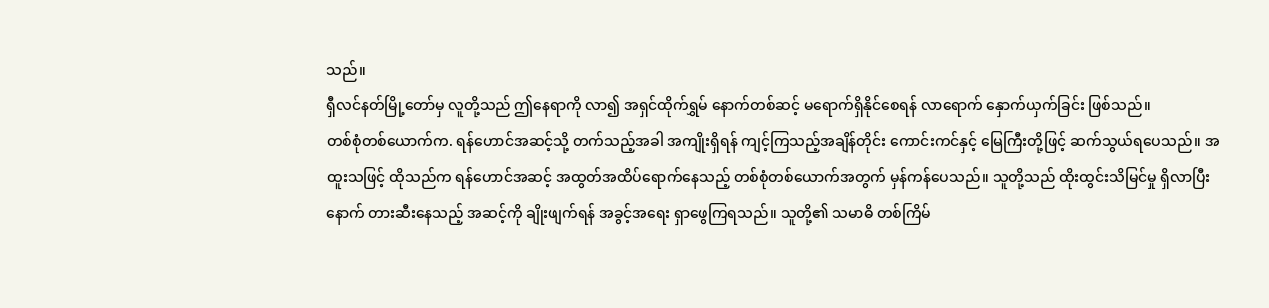သည်။
ရှီလင်နတ်မြို့တော်မှ လူတို့သည် ဤနေရာကို လာ၍ အရှင်ထိုက်ရွှမ် နောက်တစ်ဆင့် မရောက်ရှိနိုင်စေရန် လာရောက် နှောက်ယှက်ခြင်း ဖြစ်သည်။
တစ်စုံတစ်ယောက်က. ရန်ဟောင်အဆင့်သို့ တက်သည့်အခါ အကျိုးရှိရန် ကျင့်ကြသည့်အချိန်တိုင်း ကောင်းကင်နှင့် မြေကြီးတို့ဖြင့် ဆက်သွယ်ရပေသည်။ အထူးသဖြင့် ထိုသည်က ရန်ဟောင်အဆင့် အထွတ်အထိပ်ရောက်နေသည့် တစ်စုံတစ်ယောက်အတွက် မှန်ကန်ပေသည်။ သူတို့သည် ထိုးထွင်းသိမြင်မှု ရှိလာပြီးနောက် တားဆီးနေသည့် အဆင့်ကို ချိုးဖျက်ရန် အခွင့်အရေး ရှာဖွေကြရသည်။ သူတို့၏ သမာဓိ တစ်ကြိမ်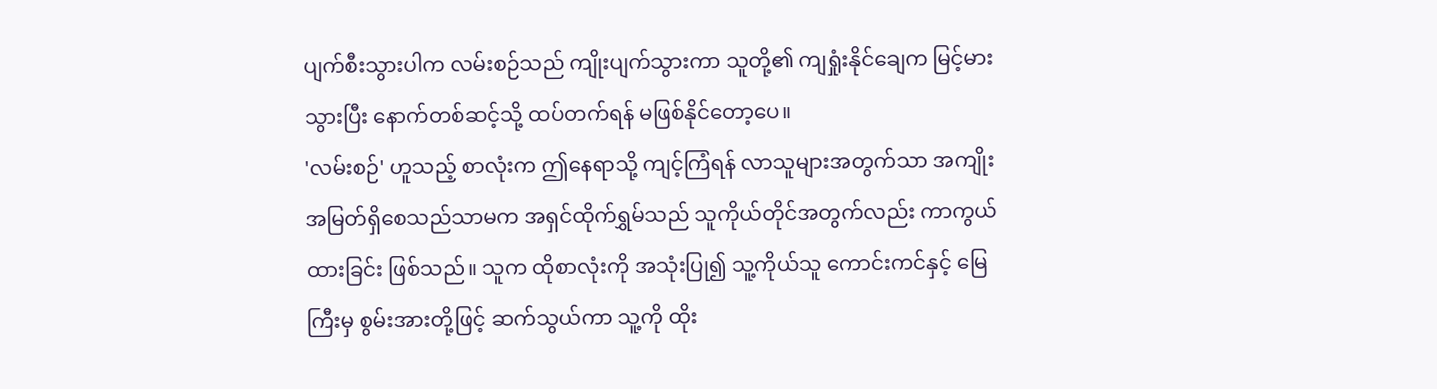ပျက်စီးသွားပါက လမ်းစဉ်သည် ကျိုးပျက်သွားကာ သူတို့၏ ကျရှုံးနိုင်ချေက မြင့်မားသွားပြီး နောက်တစ်ဆင့်သို့ ထပ်တက်ရန် မဖြစ်နိုင်တော့ပေ။
'လမ်းစဉ်' ဟူသည့် စာလုံးက ဤနေရာသို့ ကျင့်ကြံရန် လာသူများအတွက်သာ အကျိုးအမြတ်ရှိစေသည်သာမက အရှင်ထိုက်ရွှမ်သည် သူကိုယ်တိုင်အတွက်လည်း ကာကွယ်ထားခြင်း ဖြစ်သည်။ သူက ထိုစာလုံးကို အသုံးပြု၍ သူ့ကိုယ်သူ ကောင်းကင်နှင့် မြေကြီးမှ စွမ်းအားတို့ဖြင့် ဆက်သွယ်ကာ သူ့ကို ထိုး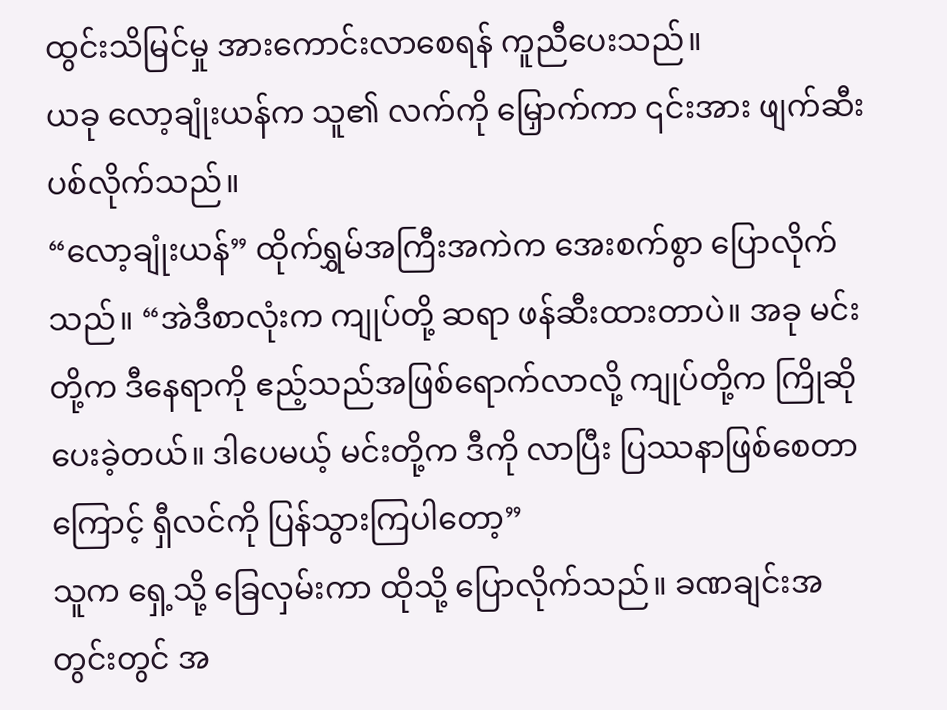ထွင်းသိမြင်မှု အားကောင်းလာစေရန် ကူညီပေးသည်။
ယခု လော့ချုံးယန်က သူ၏ လက်ကို မြှောက်ကာ ၎င်းအား ဖျက်ဆီးပစ်လိုက်သည်။
“လော့ချုံးယန်” ထိုက်ရွှမ်အကြီးအကဲက အေးစက်စွာ ပြောလိုက်သည်။ “အဲဒီစာလုံးက ကျုပ်တို့ ဆရာ ဖန်ဆီးထားတာပဲ။ အခု မင်းတို့က ဒီနေရာကို ဧည့်သည်အဖြစ်ရောက်လာလို့ ကျုပ်တို့က ကြိုဆိုပေးခဲ့တယ်။ ဒါပေမယ့် မင်းတို့က ဒီကို လာပြီး ပြဿနာဖြစ်စေတာကြောင့် ရှီလင်ကို ပြန်သွားကြပါတော့”
သူက ရှေ့သို့ ခြေလှမ်းကာ ထိုသို့ ပြောလိုက်သည်။ ခဏချင်းအတွင်းတွင် အ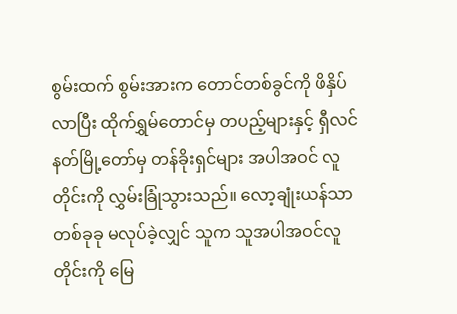စွမ်းထက် စွမ်းအားက တောင်တစ်ခွင်ကို ဖိနှိပ်လာပြီး ထိုက်ရွှမ်တောင်မှ တပည့်များနှင့် ရှီလင်နတ်မြို့တော်မှ တန်ခိုးရှင်များ အပါအဝင် လူတိုင်းကို လွှမ်းခြုံသွားသည်။ လော့ချုံးယန်သာ တစ်ခုခု မလုပ်ခဲ့လျှင် သူက သူအပါအဝင်လူတိုင်းကို မြေ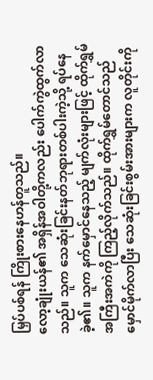မြှပ်ပစ်ရန် ကြိုးစားနေဟန်တူသည်။
လော့ချုံးယန်၏ အရှိန်အဝါတို့ကလည်း ပေါက်ကွဲထွက်လာသည်။ သူက သေဆုံးခြင်းနတ်ဘုရားတစ်ပါးကဲ့သို့ ရပ်နေခဲ့၏။ သူက နက်မှောင်နေသည့် မျက်လုံးများဖြင့် ထိုက်ရွှမ်အကြီးအကဲကို ကြည့်လိုက်သည်။ ထိုက်ရွှမ်တောင်သည် မှောင်မိုက်လာပြီး သေဆုံးခြင်းစွမ်းအားများက လူတိုင်းကို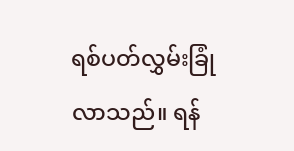ရစ်ပတ်လွှမ်းခြုံလာသည်။ ရန်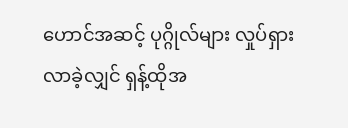ဟောင်အဆင့် ပုဂ္ဂိုလ်များ လှုပ်ရှားလာခဲ့လျှင် ရှန့်ထိုအ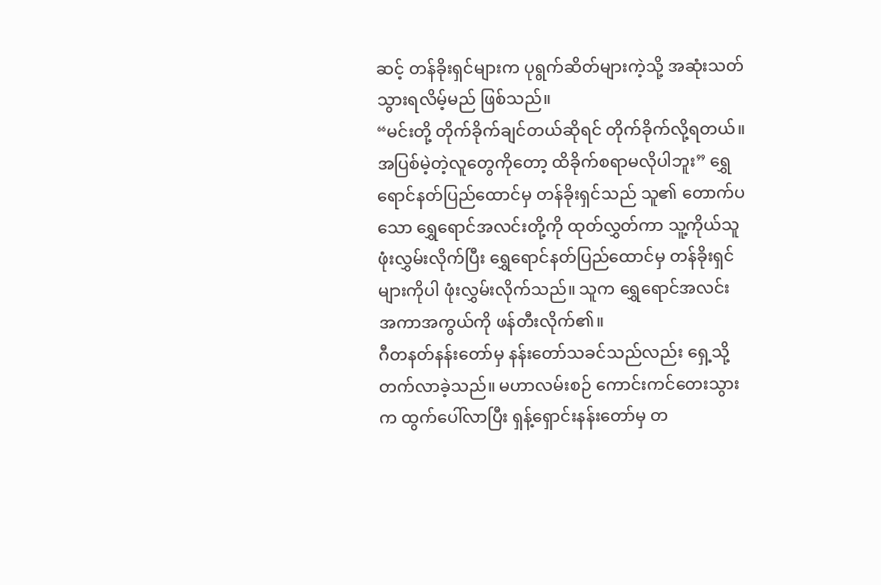ဆင့် တန်ခိုးရှင်များက ပုရွက်ဆိတ်များကဲ့သို့ အဆုံးသတ်သွားရလိမ့်မည် ဖြစ်သည်။
“မင်းတို့ တိုက်ခိုက်ချင်တယ်ဆိုရင် တိုက်ခိုက်လို့ရတယ်။ အပြစ်မဲ့တဲ့လူတွေကိုတော့ ထိခိုက်စရာမလိုပါဘူး” ရွှေရောင်နတ်ပြည်ထောင်မှ တန်ခိုးရှင်သည် သူ၏ တောက်ပသော ရွှေရောင်အလင်းတို့ကို ထုတ်လွှတ်ကာ သူ့ကိုယ်သူ ဖုံးလွှမ်းလိုက်ပြီး ရွှေရောင်နတ်ပြည်ထောင်မှ တန်ခိုးရှင်များကိုပါ ဖုံးလွှမ်းလိုက်သည်။ သူက ရွှေရောင်အလင်း အကာအကွယ်ကို ဖန်တီးလိုက်၏။
ဂီတနတ်နန်းတော်မှ နန်းတော်သခင်သည်လည်း ရှေ့သို့ တက်လာခဲ့သည်။ မဟာလမ်းစဉ် ကောင်းကင်တေးသွားက ထွက်ပေါ်လာပြီး ရှန့်ရှောင်းနန်းတော်မှ တ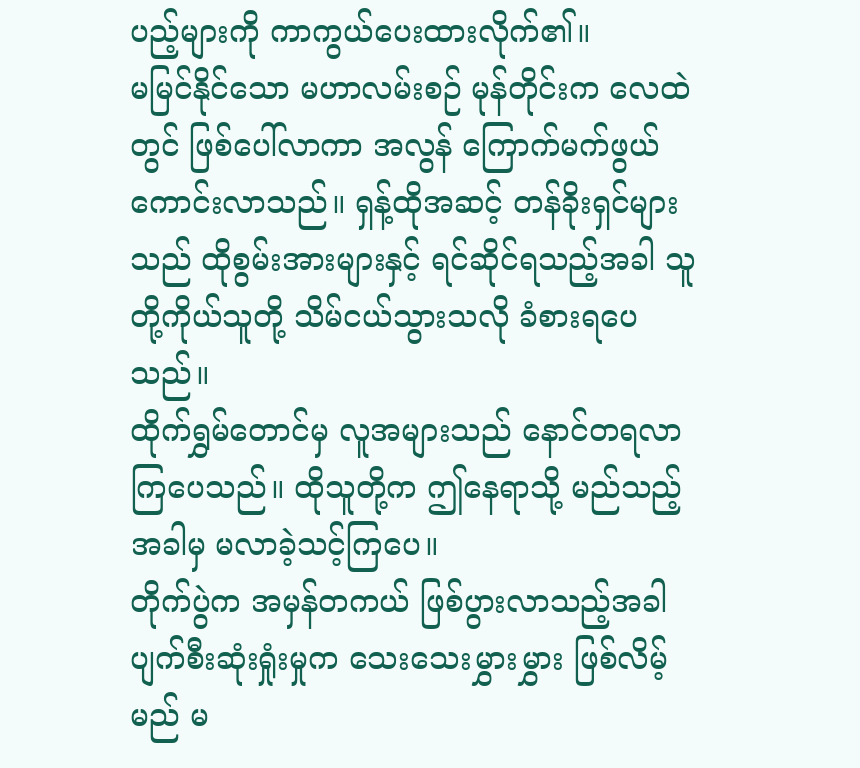ပည့်များကို ကာကွယ်ပေးထားလိုက်၏။
မမြင်နိုင်သော မဟာလမ်းစဉ် မုန်တိုင်းက လေထဲတွင် ဖြစ်ပေါ်လာကာ အလွန် ကြောက်မက်ဖွယ် ကောင်းလာသည်။ ရှန့်ထိုအဆင့် တန်ခိုးရှင်များသည် ထိုစွမ်းအားများနှင့် ရင်ဆိုင်ရသည့်အခါ သူတို့ကိုယ်သူတို့ သိမ်ငယ်သွားသလို ခံစားရပေသည်။
ထိုက်ရွှမ်တောင်မှ လူအများသည် နောင်တရလာကြပေသည်။ ထိုသူတို့က ဤနေရာသို့ မည်သည့်အခါမှ မလာခဲ့သင့်ကြပေ။
တိုက်ပွဲက အမှန်တကယ် ဖြစ်ပွားလာသည့်အခါ ပျက်စီးဆုံးရှုံးမှုက သေးသေးမွှားမွှား ဖြစ်လိမ့်မည် မ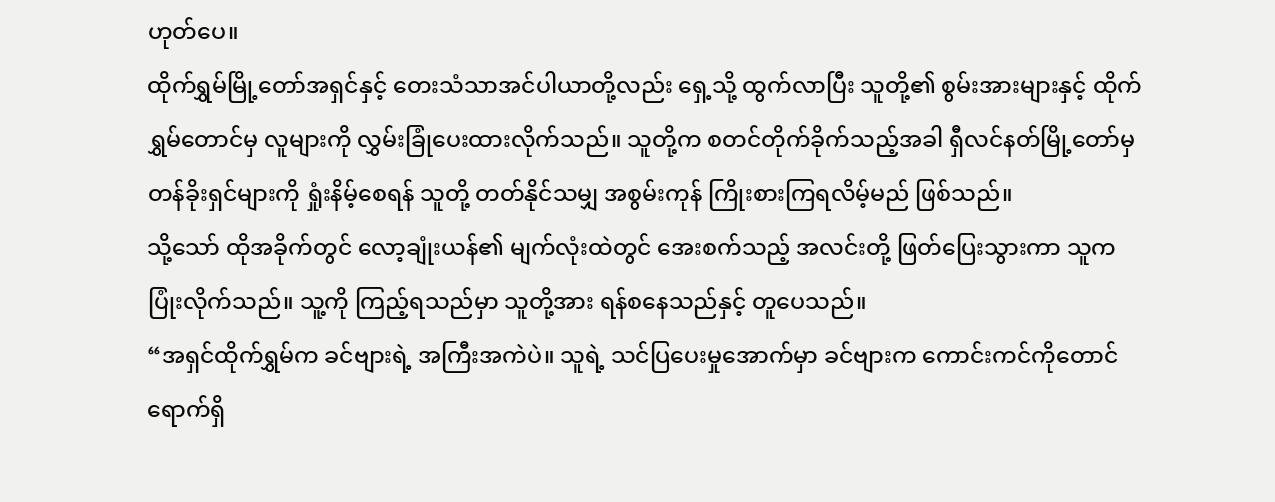ဟုတ်ပေ။
ထိုက်ရွှမ်မြို့တော်အရှင်နှင့် တေးသံသာအင်ပါယာတို့လည်း ရှေ့သို့ ထွက်လာပြီး သူတို့၏ စွမ်းအားများနှင့် ထိုက်ရွှမ်တောင်မှ လူများကို လွှမ်းခြုံပေးထားလိုက်သည်။ သူတို့က စတင်တိုက်ခိုက်သည့်အခါ ရှီလင်နတ်မြို့တော်မှ တန်ခိုးရှင်များကို ရှုံးနိမ့်စေရန် သူတို့ တတ်နိုင်သမျှ အစွမ်းကုန် ကြိုးစားကြရလိမ့်မည် ဖြစ်သည်။
သို့သော် ထိုအခိုက်တွင် လော့ချုံးယန်၏ မျက်လုံးထဲတွင် အေးစက်သည့် အလင်းတို့ ဖြတ်ပြေးသွားကာ သူက ပြုံးလိုက်သည်။ သူ့ကို ကြည့်ရသည်မှာ သူတို့အား ရန်စနေသည်နှင့် တူပေသည်။
“အရှင်ထိုက်ရွှမ်က ခင်ဗျားရဲ့ အကြီးအကဲပဲ။ သူရဲ့ သင်ပြပေးမှုအောက်မှာ ခင်ဗျားက ကောင်းကင်ကိုတောင် ရောက်ရှိ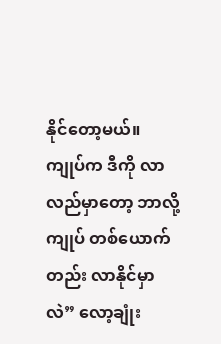နိုင်တော့မယ်။ ကျုပ်က ဒီကို လာလည်မှာတော့ ဘာလို့ ကျုပ် တစ်ယောက်တည်း လာနိုင်မှာလဲ” လော့ချုံး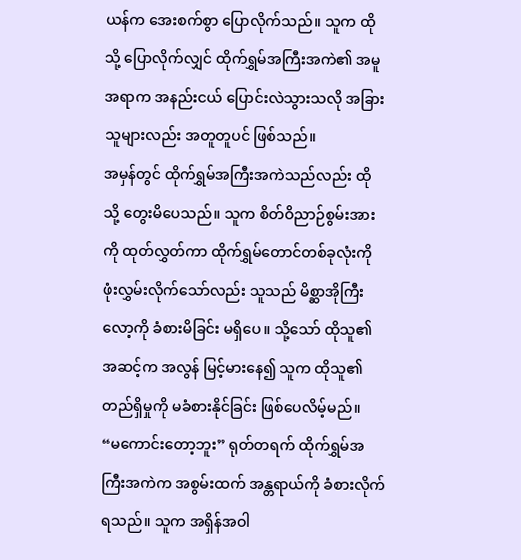ယန်က အေးစက်စွာ ပြောလိုက်သည်။ သူက ထိုသို့ ပြောလိုက်လျှင် ထိုက်ရွှမ်အကြီးအကဲ၏ အမူအရာက အနည်းငယ် ပြောင်းလဲသွားသလို အခြားသူများလည်း အတူတူပင် ဖြစ်သည်။
အမှန်တွင် ထိုက်ရွှမ်အကြီးအကဲသည်လည်း ထိုသို့ တွေးမိပေသည်။ သူက စိတ်ဝိညာဉ်စွမ်းအားကို ထုတ်လွှတ်ကာ ထိုက်ရွှမ်တောင်တစ်ခုလုံးကို ဖုံးလွှမ်းလိုက်သော်လည်း သူသည် မိစ္ဆာအိုကြီးလော့ကို ခံစားမိခြင်း မရှိပေ။ သို့သော် ထိုသူ၏ အဆင့်က အလွန် မြင့်မားနေ၍ သူက ထိုသူ၏ တည်ရှိမှုကို မခံစားနိုင်ခြင်း ဖြစ်ပေလိမ့်မည်။
“မကောင်းတော့ဘူး” ရုတ်တရက် ထိုက်ရွှမ်အကြီးအကဲက အစွမ်းထက် အန္တရာယ်ကို ခံစားလိုက်ရသည်။ သူက အရှိန်အဝါ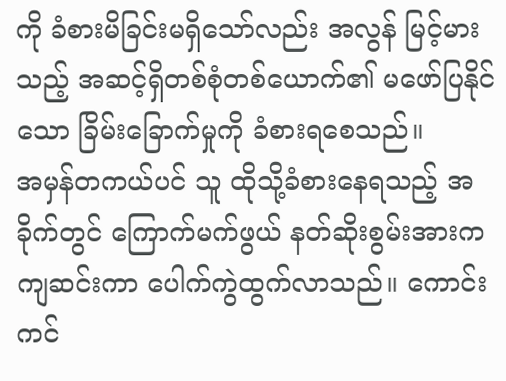ကို ခံစားမိခြင်းမရှိသော်လည်း အလွန် မြင့်မားသည့် အဆင့်ရှိတစ်စုံတစ်ယောက်၏ မဖော်ပြနိုင်သော ခြိမ်းခြောက်မှုကို ခံစားရစေသည်။
အမှန်တကယ်ပင် သူ ထိုသို့ခံစားနေရသည့် အခိုက်တွင် ကြောက်မက်ဖွယ် နတ်ဆိုးစွမ်းအားက ကျဆင်းကာ ပေါက်ကွဲထွက်လာသည်။ ကောင်းကင်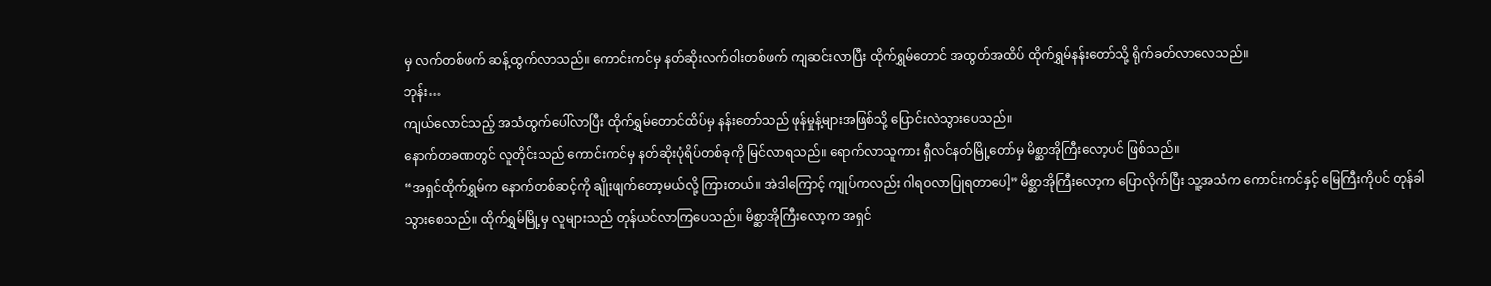မှ လက်တစ်ဖက် ဆန့်ထွက်လာသည်။ ကောင်းကင်မှ နတ်ဆိုးလက်ဝါးတစ်ဖက် ကျဆင်းလာပြီး ထိုက်ရွှမ်တောင် အထွတ်အထိပ် ထိုက်ရွှမ်နန်းတော်သို့ ရိုက်ခတ်လာလေသည်။
ဘုန်း…
ကျယ်လောင်သည့် အသံထွက်ပေါ်လာပြီး ထိုက်ရွှမ်တောင်ထိပ်မှ နန်းတော်သည် ဖုန်မှုန့်များအဖြစ်သို့ ပြောင်းလဲသွားပေသည်။
နောက်တခဏတွင် လူတိုင်းသည် ကောင်းကင်မှ နတ်ဆိုးပုံရိပ်တစ်ခုကို မြင်လာရသည်။ ရောက်လာသူကား ရှီလင်နတ်မြို့တော်မှ မိစ္ဆာအိုကြီးလော့ပင် ဖြစ်သည်။
“အရှင်ထိုက်ရွှမ်က နောက်တစ်ဆင့်ကို ချိုးဖျက်တော့မယ်လို့ ကြားတယ်။ အဲဒါကြောင့် ကျုပ်ကလည်း ဂါရဝလာပြုရတာပေါ့” မိစ္ဆာအိုကြီးလော့က ပြောလိုက်ပြီး သူ့အသံက ကောင်းကင်နှင့် မြေကြီးကိုပင် တုန်ခါသွားစေသည်။ ထိုက်ရွှမ်မြို့မှ လူများသည် တုန်ယင်လာကြပေသည်။ မိစ္ဆာအိုကြီးလော့က အရှင်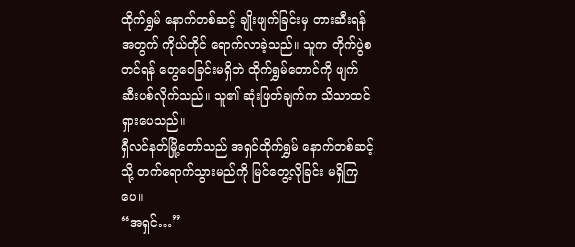ထိုက်ရွှမ် နောက်တစ်ဆင့် ချိုးဖျက်ခြင်းမှ တားဆီးရန်အတွက် ကိုယ်တိုင် ရောက်လာခဲ့သည်။ သူက တိုက်ပွဲစတင်ရန် တွေဝေခြင်းမရှိဘဲ ထိုက်ရွှမ်တောင်ကို ဖျက်ဆီးပစ်လိုက်သည်။ သူ၏ ဆုံးဖြတ်ချက်က သိသာထင်ရှားပေသည်။
ရှီလင်နတ်မြို့တော်သည် အရှင်ထိုက်ရွှမ် နောက်တစ်ဆင့်သို့ တက်ရောက်သွားမည်ကို မြင်တွေ့လိုခြင်း မရှိကြပေ။
“အရှင်…”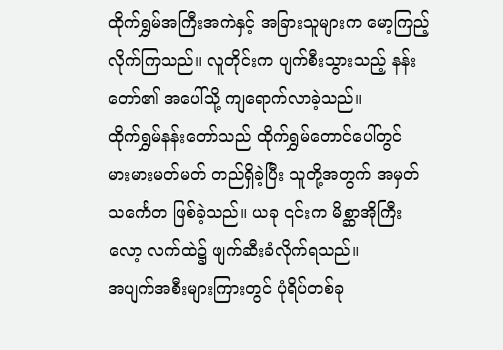ထိုက်ရွှမ်အကြီးအကဲနှင့် အခြားသူများက မော့ကြည့်လိုက်ကြသည်။ လူတိုင်းက ပျက်စီးသွားသည့် နန်းတော်၏ အပေါ်သို့ ကျရောက်လာခဲ့သည်။
ထိုက်ရွှမ်နန်းတော်သည် ထိုက်ရွှမ်တောင်ပေါ်တွင် မားမားမတ်မတ် တည်ရှိခဲ့ပြီး သူတို့အတွက် အမှတ်သင်္ကေတ ဖြစ်ခဲ့သည်။ ယခု ၎င်းက မိစ္ဆာအိုကြီးလော့ လက်ထဲ၌ ဖျက်ဆီးခံလိုက်ရသည်။
အပျက်အစီးများကြားတွင် ပုံရိပ်တစ်ခု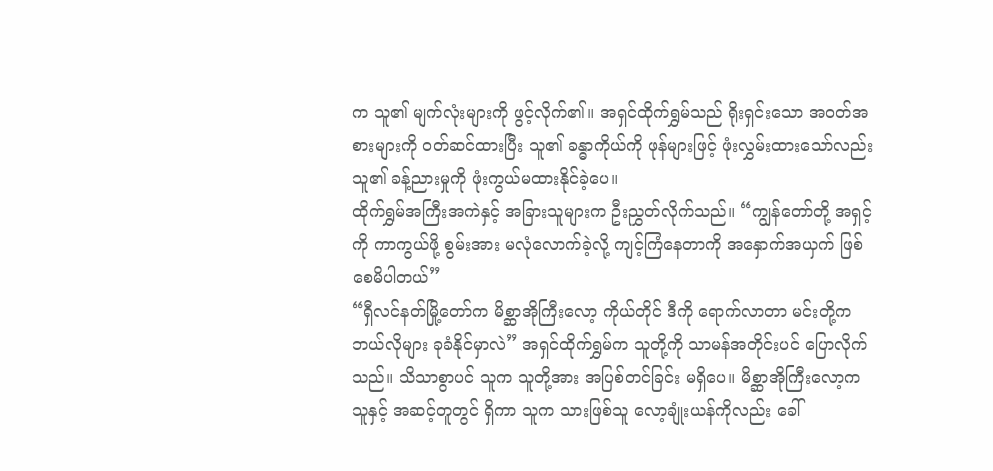က သူ၏ မျက်လုံးများကို ဖွင့်လိုက်၏။ အရှင်ထိုက်ရွှမ်သည် ရိုးရှင်းသော အဝတ်အစားများကို ဝတ်ဆင်ထားပြီး သူ၏ ခန္ဓာကိုယ်ကို ဖုန်များဖြင့် ဖုံးလွှမ်းထားသော်လည်း သူ၏ ခန့်ညားမှုကို ဖုံးကွယ်မထားနိုင်ခဲ့ပေ။
ထိုက်ရွှမ်အကြီးအကဲနှင့် အခြားသူများက ဦးညွှတ်လိုက်သည်။ “ကျွန်တော်တို့ အရှင့်ကို ကာကွယ်ဖို့ စွမ်းအား မလုံလောက်ခဲ့လို့ ကျင့်ကြံနေတာကို အနှောက်အယှက် ဖြစ်စေမိပါတယ်”
“ရှီလင်နတ်မြို့တော်က မိစ္ဆာအိုကြီးလော့ ကိုယ်တိုင် ဒီကို ရောက်လာတာ မင်းတို့က ဘယ်လိုများ ခုခံနိုင်မှာလဲ” အရှင်ထိုက်ရွှမ်က သူတို့ကို သာမန်အတိုင်းပင် ပြောလိုက်သည်။ သိသာစွာပင် သူက သူတို့အား အပြစ်တင်ခြင်း မရှိပေ။ မိစ္ဆာအိုကြီးလော့က သူနှင့် အဆင့်တူတွင် ရှိကာ သူက သားဖြစ်သူ လော့ချုံးယန်ကိုလည်း ခေါ်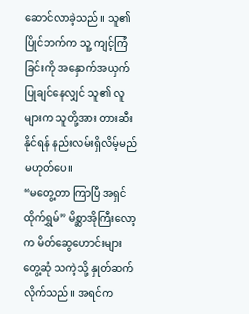ဆောင်လာခဲ့သည်။ သူ၏ ပြိုင်ဘက်က သူ့ ကျင့်ကြံခြင်းကို အနှောက်အယှက် ပြုချင်နေလျှင် သူ၏ လူများက သူတို့အား တားဆီးနိုင်ရန် နည်းလမ်းရှိလိမ့်မည် မဟုတ်ပေ။
“မတွေ့တာ ကြာပြီ အရှင်ထိုက်ရွှမ်” မိစ္ဆာအိုကြီးလော့က မိတ်ဆွေဟောင်းများ တွေ့ဆုံ သကဲ့သို့ နှုတ်ဆက်လိုက်သည်။ အရင်က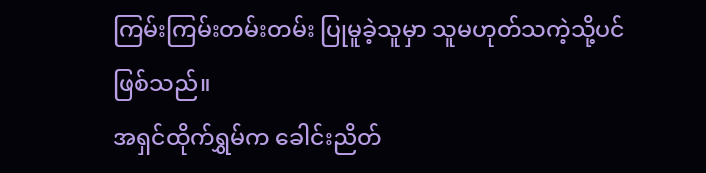ကြမ်းကြမ်းတမ်းတမ်း ပြုမူခဲ့သူမှာ သူမဟုတ်သကဲ့သို့ပင် ဖြစ်သည်။
အရှင်ထိုက်ရွှမ်က ခေါင်းညိတ်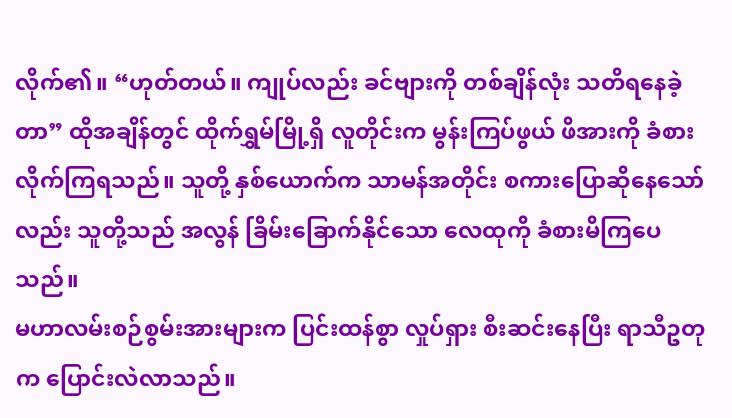လိုက်၏။ “ဟုတ်တယ်။ ကျုပ်လည်း ခင်ဗျားကို တစ်ချိန်လုံး သတိရနေခဲ့တာ” ထိုအချိန်တွင် ထိုက်ရွှမ်မြို့ရှိ လူတိုင်းက မွန်းကြပ်ဖွယ် ဖိအားကို ခံစားလိုက်ကြရသည်။ သူတို့ နှစ်ယောက်က သာမန်အတိုင်း စကားပြောဆိုနေသော်လည်း သူတို့သည် အလွန် ခြိမ်းခြောက်နိုင်သော လေထုကို ခံစားမိကြပေသည်။
မဟာလမ်းစဉ်စွမ်းအားများက ပြင်းထန်စွာ လှုပ်ရှား စီးဆင်းနေပြီး ရာသီဥတုက ပြောင်းလဲလာသည်။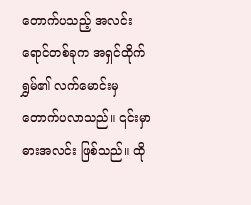တောက်ပသည့် အလင်းရောင်တစ်ခုက အရှင်ထိုက်ရွှမ်၏ လက်မောင်းမှ တောက်ပလာသည်။ ၎င်းမှာ ဓားအလင်း ဖြစ်သည်။ ထို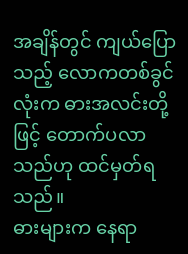အချိန်တွင် ကျယ်ပြောသည့် လောကတစ်ခွင်လုံးက ဓားအလင်းတို့ဖြင့် တောက်ပလာသည်ဟု ထင်မှတ်ရသည်။
ဓားများက နေရာ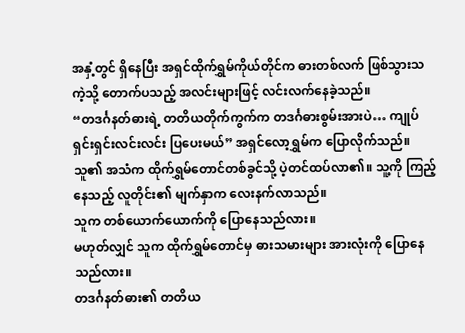အနှံ့တွင် ရှိနေပြီး အရှင်ထိုက်ရွှမ်ကိုယ်တိုင်က ဓားတစ်လက် ဖြစ်သွားသကဲ့သို့ တောက်ပသည့် အလင်းများဖြင့် လင်းလက်နေခဲ့သည်။
“တဒင်္ဂနတ်ဓားရဲ့ တတိယတိုက်ကွက်က တဒင်္ဂဓားစွမ်းအားပဲ… ကျုပ် ရှင်းရှင်းလင်းလင်း ပြပေးမယ်” အရှင်လော့ရွှမ်က ပြောလိုက်သည်။ သူ၏ အသံက ထိုက်ရွှမ်တောင်တစ်ခွင်သို့ ပဲ့တင်ထပ်လာ၏။ သူ့ကို ကြည့်နေသည့် လူတိုင်း၏ မျက်နှာက လေးနက်လာသည်။
သူက တစ်ယောက်ယောက်ကို ပြောနေသည်လား။
မဟုတ်လျှင် သူက ထိုက်ရွှမ်တောင်မှ ဓားသမားများ အားလုံးကို ပြောနေသည်လား။
တဒင်္ဂနတ်ဓား၏ တတိယ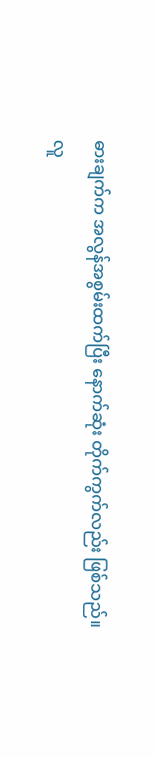ဓားချက်က အလွန်အစွမ်းထက်ပြီး နောက်ဆုံး တိုက်ကွက်လည်း ဖြစ်သည်။
လူ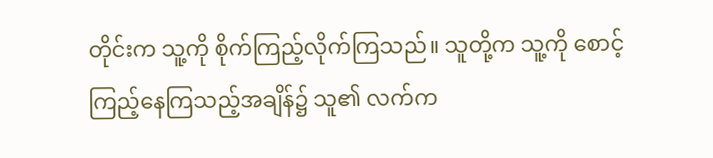တိုင်းက သူ့ကို စိုက်ကြည့်လိုက်ကြသည်။ သူတို့က သူ့ကို စောင့်ကြည့်နေကြသည့်အချိန်၌ သူ၏ လက်က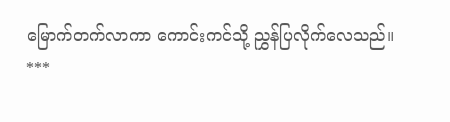မြောက်တက်လာကာ ကောင်းကင်သို့ ညွှန်ပြလိုက်လေသည်။
***